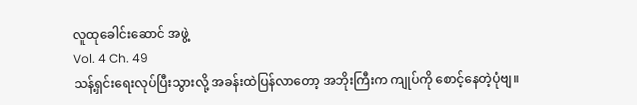လူထုခေါင်းဆောင် အဖွဲ့
Vol. 4 Ch. 49
သန့်ရှင်းရေးလုပ်ပြီးသွားလို့ အခန်းထဲပြန်လာတော့ အဘိုးကြီးက ကျုပ်ကို စောင့်နေတဲ့ပုံဗျ။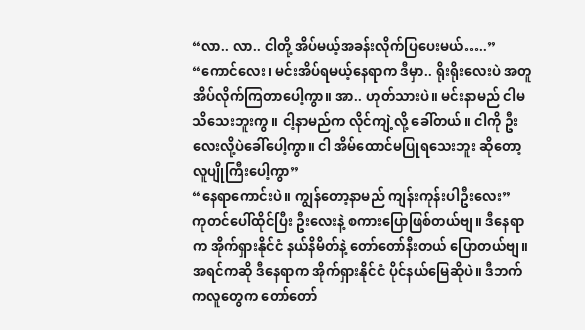“လာ.. လာ.. ငါတို့ အိပ်မယ့်အခန်းလိုက်ပြပေးမယ်…..”
“ကောင်လေး၊ မင်းအိပ်ရမယ့်နေရာက ဒီမှာ.. ရိုးရိုးလေးပဲ အတူအိပ်လိုက်ကြတာပေါ့ကွာ။ အာ.. ဟုတ်သားပဲ။ မင်းနာမည် ငါမသိသေးဘူးကွ။ ငါ့နာမည်က လိုင်ကျဲ့လို့ ခေါ်တယ်။ ငါကို ဦးလေးလို့ပဲခေါ်ပေါ့ကွာ။ ငါ အိမ်ထောင်မပြုရသေးဘူး ဆိုတော့ လူပျိုကြီးပေါ့ကွာ”
“နေရာကောင်းပဲ။ ကျွန်တော့နာမည် ကျန်းကုန်းပါဦးလေး”
ကုတင်ပေါ်ထိုင်ပြီး ဦးလေးနဲ့ စကားပြောဖြစ်တယ်ဗျ။ ဒီနေရာက အိုက်ရှားနိုင်ငံ နယ်နိမိတ်နဲ့ တော်တော်နီးတယ် ပြောတယ်ဗျ။ အရင်ကဆို ဒီနေရာက အိုက်ရှားနိုင်ငံ ပိုင်နယ်မြေဆိုပဲ။ ဒီဘက်ကလူတွေက တော်တော်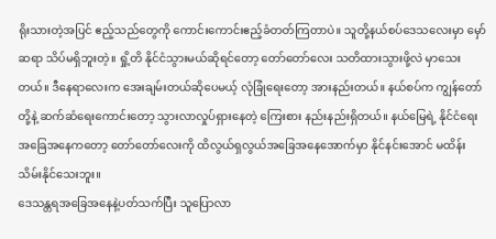ရိုးသားတဲ့အပြင် ဧည့်သည်တွေကို ကောင်းကောင်းဧည့်ခံတတ်ကြတာပဲ။ သူတို့နယ်စပ်ဒေသလေးမှာ မှော်ဆရာ သိပ်မရှိဘူးတဲ့။ ရှို့တိ နိုင်ငံသွားမယ်ဆိုရင်တော့ တော်တော်လေး သတိထားသွားဖို့လဲ မှာသေးတယ်။ ဒီနေရာလေးက အေးချမ်းတယ်ဆိုပေမယ့် လုံခြုံရေးတော့ အားနည်းတယ်။ နယ်စပ်က ကျွန်တော်တို့နဲ့ ဆက်ဆံရေးကောင်းတော့ သွားလာလှုပ်ရှားနေတဲ့ ကြေးစား နည်းနည်းရှိတယ်။ နယ်မြေရဲ့ နိုင်ငံရေးအခြေအနေကတော့ တော်တော်လေးကို ထိလွယ်ရှလွယ်အခြေအနေအောက်မှာ နိုင်နင်းအောင် မထိန်းသိမ်းနိုင်သေးဘူး။
ဒေသန္တရအခြေအနေနဲ့ပတ်သက်ပြီး သူပြောလာ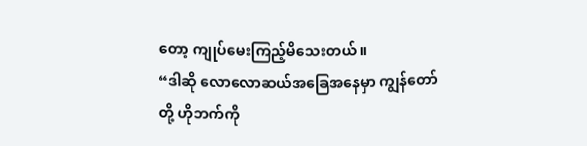တော့ ကျုပ်မေးကြည့်မိသေးတယ်။
“ဒါဆို လောလောဆယ်အခြေအနေမှာ ကျွန်တော်တို့ ဟိုဘက်ကို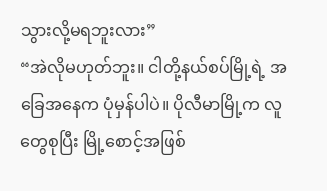သွားလို့မရဘူးလား”
“အဲလိုမဟုတ်ဘူး။ ငါတို့နယ်စပ်မြို့ရဲ့ အခြေအနေက ပုံမှန်ပါပဲ။ ပိုလီမာမြို့က လူတွေစုပြီး မြို့စောင့်အဖြစ်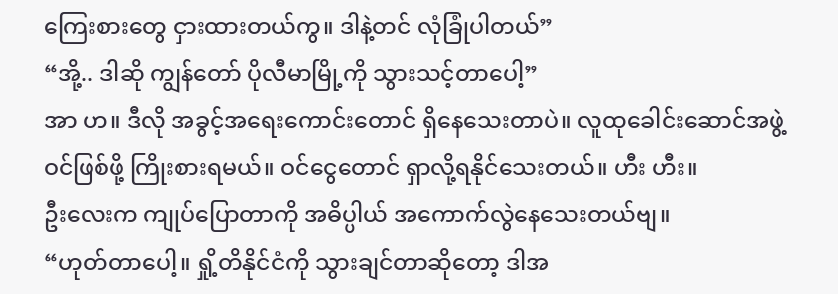ကြေးစားတွေ ငှားထားတယ်ကွ။ ဒါနဲ့တင် လုံခြုံပါတယ်”
“အို့.. ဒါဆို ကျွန်တော် ပိုလီမာမြို့ကို သွားသင့်တာပေါ့”
အာ ဟ။ ဒီလို အခွင့်အရေးကောင်းတောင် ရှိနေသေးတာပဲ။ လူထုခေါင်းဆောင်အဖွဲ့ဝင်ဖြစ်ဖို့ ကြိုးစားရမယ်။ ဝင်ငွေတောင် ရှာလို့ရနိုင်သေးတယ်။ ဟီး ဟီး။
ဦးလေးက ကျုပ်ပြောတာကို အဓိပ္ပါယ် အကောက်လွဲနေသေးတယ်ဗျ။
“ဟုတ်တာပေါ့။ ရှို့တိနိုင်ငံကို သွားချင်တာဆိုတော့ ဒါအ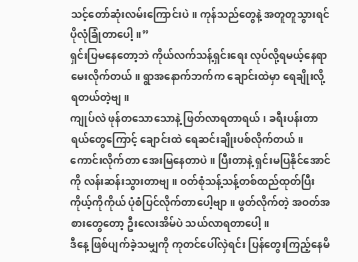သင့်တော်ဆုံးလမ်းကြောင်းပဲ။ ကုန်သည်တွေနဲ့ အတူတူသွားရင် ပိုလုံခြုံတာပေါ့။”
ရှင်းပြမနေတော့ဘဲ ကိုယ်လက်သန့်ရှင်းရေး လုပ်လို့ရမယ့်နေရာ မေးလိုက်တယ်။ ရွာအနောက်ဘက်က ချောင်းထဲမှာ ရေချိုးလို့ရတယ်တဲ့ဗျ။
ကျုပ်လဲ ဖုန်တသောသောနဲ့ ဖြတ်လာရတာရယ်၊ ခရီးပန်းတာရယ်တွေကြောင့် ချောင်းထဲ ရေဆင်းချိုးပစ်လိုက်တယ်။ ကောင်းလိုက်တာ အေးမြနေတာပဲ။ ပြီးတာနဲ့ ရှင်းမပြနိုင်အောင်ကို လန်းဆန်းသွားတာဗျ။ ဝတ်စုံသန့်သန့်တစ်ထည်ထုတ်ပြီး ကိုယ့်ကိုကိုယ် ပုံစံပြင်လိုက်တာပေါ့ဗျာ။ ဖွတ်လိုက်တဲ့ အဝတ်အစားတွေတော့ ဦးလေးအိမ်ပဲ သယ်လာရတာပေါ့။
ဒီနေ့ ဖြစ်ပျက်ခဲ့သမျှကို ကုတင်ပေါ်လှဲရင်း ပြန်တွေးကြည့်နေမိ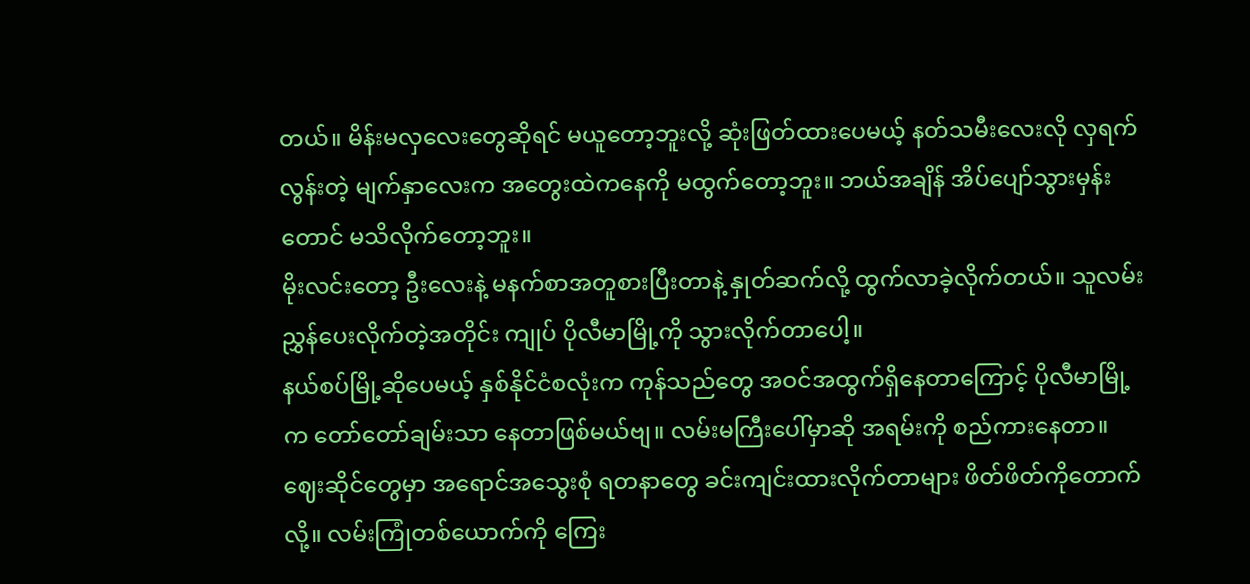တယ်။ မိန်းမလှလေးတွေဆိုရင် မယူတော့ဘူးလို့ ဆုံးဖြတ်ထားပေမယ့် နတ်သမီးလေးလို လှရက်လွန်းတဲ့ မျက်နှာလေးက အတွေးထဲကနေကို မထွက်တော့ဘူး။ ဘယ်အချိန် အိပ်ပျော်သွားမှန်းတောင် မသိလိုက်တော့ဘူး။
မိုးလင်းတော့ ဦးလေးနဲ့ မနက်စာအတူစားပြီးတာနဲ့ နှုတ်ဆက်လို့ ထွက်လာခဲ့လိုက်တယ်။ သူလမ်းညွှန်ပေးလိုက်တဲ့အတိုင်း ကျုပ် ပိုလီမာမြို့ကို သွားလိုက်တာပေါ့။
နယ်စပ်မြို့ဆိုပေမယ့် နှစ်နိုင်ငံစလုံးက ကုန်သည်တွေ အဝင်အထွက်ရှိနေတာကြောင့် ပိုလီမာမြို့က တော်တော်ချမ်းသာ နေတာဖြစ်မယ်ဗျ။ လမ်းမကြီးပေါ်မှာဆို အရမ်းကို စည်ကားနေတာ။ ဈေးဆိုင်တွေမှာ အရောင်အသွေးစုံ ရတနာတွေ ခင်းကျင်းထားလိုက်တာများ ဖိတ်ဖိတ်ကိုတောက်လို့။ လမ်းကြုံတစ်ယောက်ကို ကြေး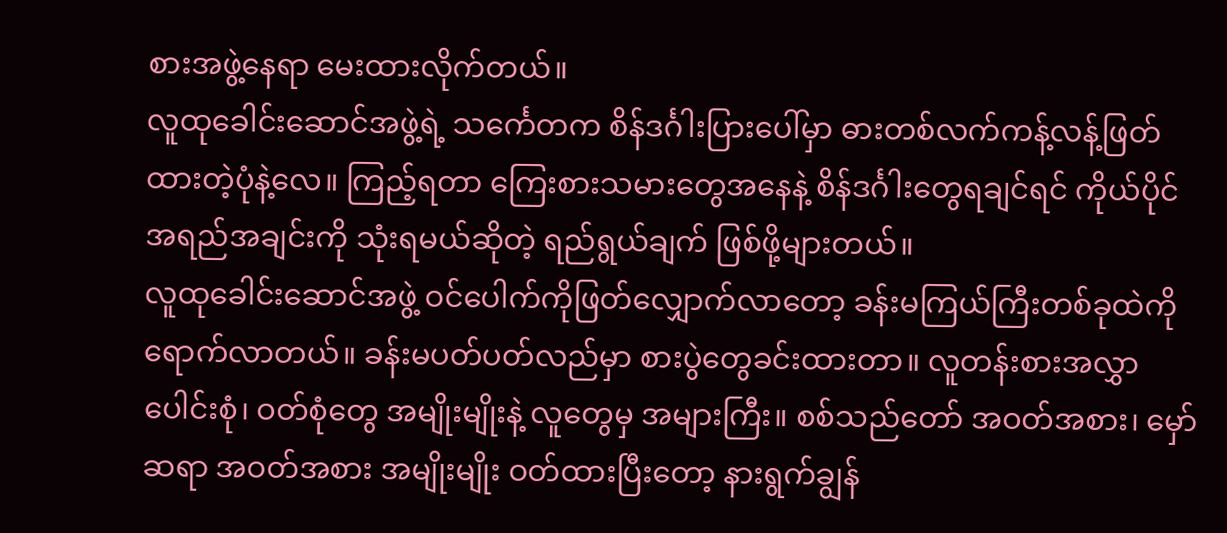စားအဖွဲ့နေရာ မေးထားလိုက်တယ်။
လူထုခေါင်းဆောင်အဖွဲ့ရဲ့ သင်္ကေတက စိန်ဒင်္ဂါးပြားပေါ်မှာ ဓားတစ်လက်ကန့်လန့်ဖြတ်ထားတဲ့ပုံနဲ့လေ။ ကြည့်ရတာ ကြေးစားသမားတွေအနေနဲ့ စိန်ဒင်္ဂါးတွေရချင်ရင် ကိုယ်ပိုင်အရည်အချင်းကို သုံးရမယ်ဆိုတဲ့ ရည်ရွယ်ချက် ဖြစ်ဖို့များတယ်။
လူထုခေါင်းဆောင်အဖွဲ့ ဝင်ပေါက်ကိုဖြတ်လျှောက်လာတော့ ခန်းမကြယ်ကြီးတစ်ခုထဲကို ရောက်လာတယ်။ ခန်းမပတ်ပတ်လည်မှာ စားပွဲတွေခင်းထားတာ။ လူတန်းစားအလွှာပေါင်းစုံ၊ ဝတ်စုံတွေ အမျိုးမျိုးနဲ့ လူတွေမှ အများကြီး။ စစ်သည်တော် အဝတ်အစား၊ မှော်ဆရာ အဝတ်အစား အမျိုးမျိုး ဝတ်ထားပြီးတော့ နားရွက်ချွန်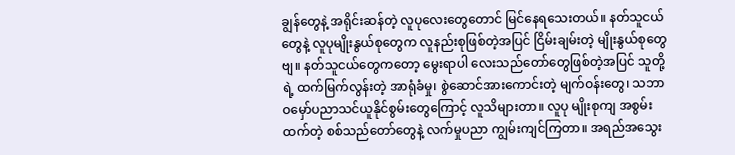ချွန်တွေနဲ့ အရိုင်းဆန်တဲ့ လူပုလေးတွေတောင် မြင်နေရသေးတယ်။ နတ်သူငယ်တွေနဲ့ လူပုမျိုးနွယ်စုတွေက လူနည်းစုဖြစ်တဲ့အပြင် ငြိမ်းချမ်းတဲ့ မျိုးနွယ်စုတွေဗျ။ နတ်သူငယ်တွေကတော့ မွေးရာပါ လေးသည်တော်တွေဖြစ်တဲ့အပြင် သူတို့ရဲ့ ထက်မြက်လွန်းတဲ့ အာရုံခံမှု၊ စွဲဆောင်အားကောင်းတဲ့ မျက်ဝန်းတွေ၊ သဘာဝမှော်ပညာသင်ယူနိုင်စွမ်းတွေကြောင့် လူသိများတာ။ လူပု မျိုးစုကျ အစွမ်းထက်တဲ့ စစ်သည်တော်တွေနဲ့ လက်မှုပညာ ကျွမ်းကျင်ကြတာ။ အရည်အသွေး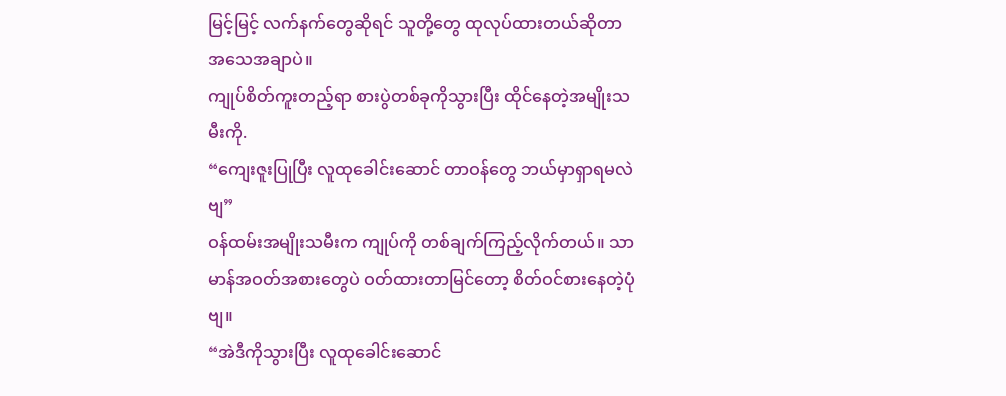မြင့်မြင့် လက်နက်တွေဆိုရင် သူတို့တွေ ထုလုပ်ထားတယ်ဆိုတာ အသေအချာပဲ။
ကျုပ်စိတ်ကူးတည့်ရာ စားပွဲတစ်ခုကိုသွားပြီး ထိုင်နေတဲ့အမျိုးသမီးကို.
“ကျေးဇူးပြုပြီး လူထုခေါင်းဆောင် တာဝန်တွေ ဘယ်မှာရှာရမလဲဗျ”
ဝန်ထမ်းအမျိုးသမီးက ကျုပ်ကို တစ်ချက်ကြည့်လိုက်တယ်။ သာမာန်အဝတ်အစားတွေပဲ ဝတ်ထားတာမြင်တော့ စိတ်ဝင်စားနေတဲ့ပုံဗျ။
“အဲဒီကိုသွားပြီး လူထုခေါင်းဆောင်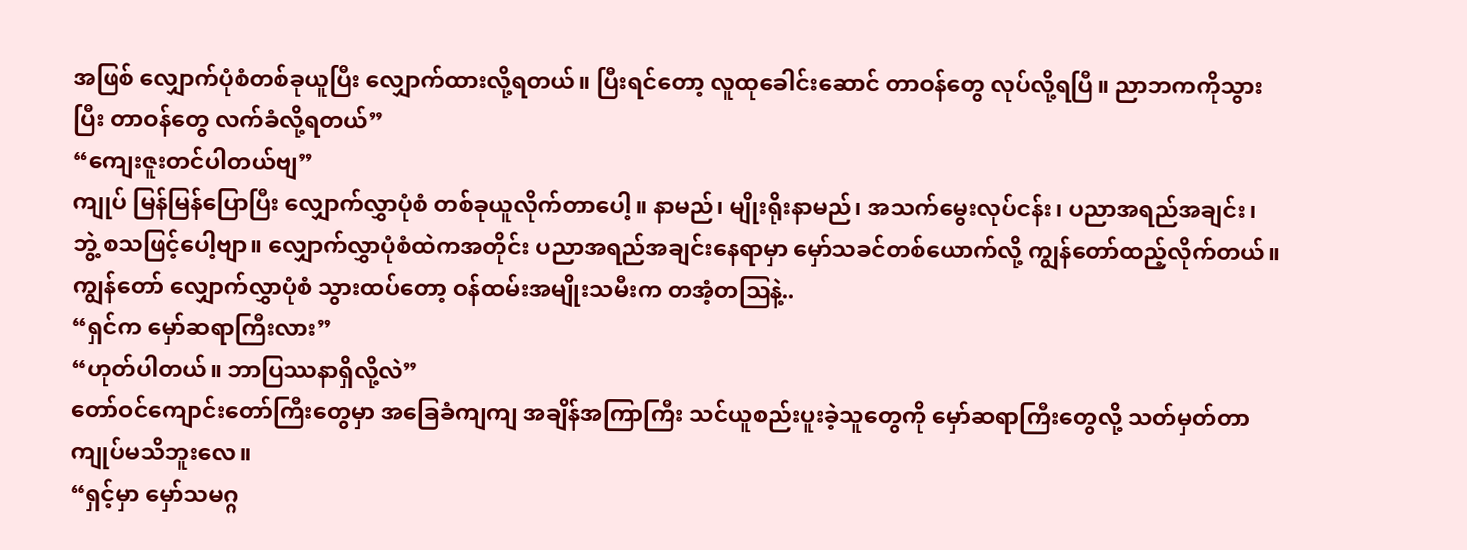အဖြစ် လျှောက်ပုံစံတစ်ခုယူပြီး လျှောက်ထားလို့ရတယ်။ ပြီးရင်တော့ လူထုခေါင်းဆောင် တာဝန်တွေ လုပ်လို့ရပြီ။ ညာဘကကိုသွားပြီး တာဝန်တွေ လက်ခံလို့ရတယ်”
“ကျေးဇူးတင်ပါတယ်ဗျ”
ကျုပ် မြန်မြန်ပြောပြီး လျှောက်လွှာပုံစံ တစ်ခုယူလိုက်တာပေါ့။ နာမည်၊ မျိုးရိုးနာမည်၊ အသက်မွေးလုပ်ငန်း၊ ပညာအရည်အချင်း၊ ဘွဲ့ စသဖြင့်ပေါ့ဗျာ။ လျှောက်လွှာပုံစံထဲကအတိုင်း ပညာအရည်အချင်းနေရာမှာ မှော်သခင်တစ်ယောက်လို့ ကျွန်တော်ထည့်လိုက်တယ်။ ကျွန်တော် လျှောက်လွှာပုံစံ သွားထပ်တော့ ဝန်ထမ်းအမျိုးသမီးက တအံ့တဩနဲ့..
“ရှင်က မှော်ဆရာကြီးလား”
“ဟုတ်ပါတယ်။ ဘာပြဿနာရှိလို့လဲ”
တော်ဝင်ကျောင်းတော်ကြီးတွေမှာ အခြေခံကျကျ အချိန်အကြာကြီး သင်ယူစည်းပူးခဲ့သူတွေကို မှော်ဆရာကြီးတွေလို့ သတ်မှတ်တာ ကျုပ်မသိဘူးလေ။
“ရှင့်မှာ မှော်သမဂ္ဂ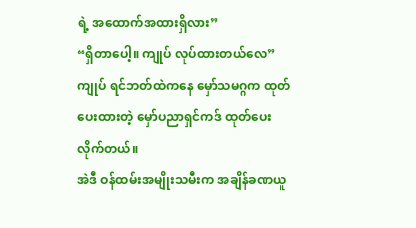ရဲ့ အထောက်အထားရှိလား”
“ရှိတာပေါ့။ ကျုပ် လုပ်ထားတယ်လေ”
ကျုပ် ရင်ဘတ်ထဲကနေ မှော်သမဂ္ဂက ထုတ်ပေးထားတဲ့ မှော်ပညာရှင်ကဒ် ထုတ်ပေးလိုက်တယ်။
အဲဒီ ဝန်ထမ်းအမျိုးသမီးက အချိန်ခဏယူ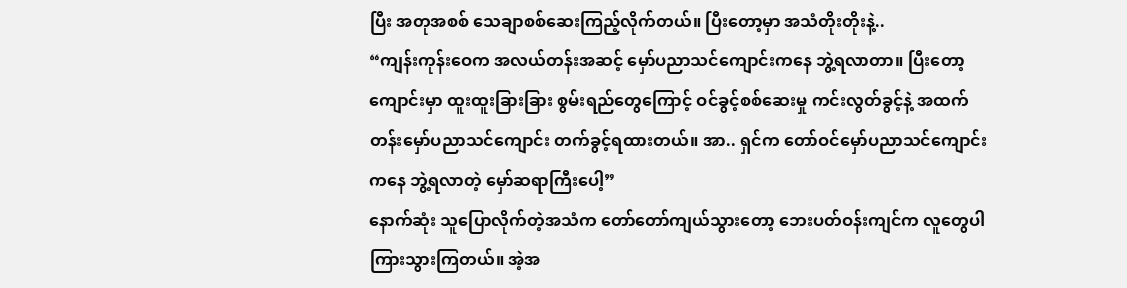ပြီး အတုအစစ် သေချာစစ်ဆေးကြည့်လိုက်တယ်။ ပြီးတော့မှာ အသံတိုးတိုးနဲ့..
“ကျန်းကုန်းဝေက အလယ်တန်းအဆင့် မှော်ပညာသင်ကျောင်းကနေ ဘွဲ့ရလာတာ။ ပြီးတော့ ကျောင်းမှာ ထူးထူးခြားခြား စွမ်းရည်တွေကြောင့် ဝင်ခွင့်စစ်ဆေးမှု ကင်းလွတ်ခွင့်နဲ့ အထက်တန်းမှော်ပညာသင်ကျောင်း တက်ခွင့်ရထားတယ်။ အာ.. ရှင်က တော်ဝင်မှော်ပညာသင်ကျောင်းကနေ ဘွဲ့ရလာတဲ့ မှော်ဆရာကြီးပေါ့”
နောက်ဆုံး သူပြောလိုက်တဲ့အသံက တော်တော်ကျယ်သွားတော့ ဘေးပတ်ဝန်းကျင်က လူတွေပါ ကြားသွားကြတယ်။ အဲ့အ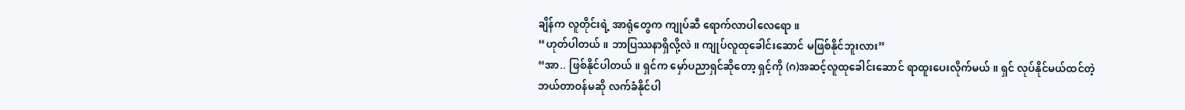ချိန်က လူတိုင်းရဲ့ အာရုံတွေက ကျုပ်ဆီ ရောက်လာပါလေရော။
“ဟုတ်ပါတယ်။ ဘာပြဿနာရှိလို့လဲ။ ကျုပ်လူထုခေါင်းဆောင် မဖြစ်နိုင်ဘူးလား”
“အာ.. ဖြစ်နိုင်ပါတယ်။ ရှင်က မှော်ပညာရှင်ဆိုတော့ ရှင့်ကို (ဂ)အဆင့်လူထုခေါင်းဆောင် ရာထူးပေးလိုက်မယ်။ ရှင် လုပ်နိုင်မယ်ထင်တဲ့ ဘယ်တာဝန်မဆို လက်ခံနိုင်ပါ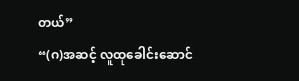တယ်”
“(ဂ)အဆင့် လူထုခေါင်းဆောင်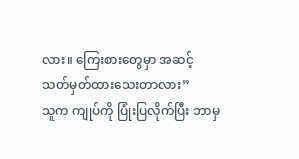လား။ ကြေးစားတွေမှာ အဆင့်သတ်မှတ်ထားသေးတာလား”
သူက ကျုပ်ကို ပြုံးပြလိုက်ပြီး ဘာမှ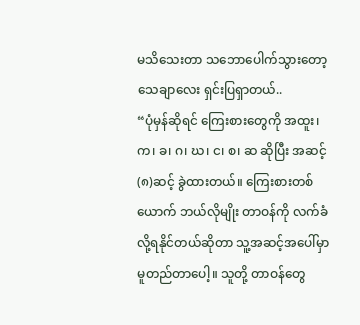မသိသေးတာ သဘောပေါက်သွားတော့ သေချာလေး ရှင်းပြရှာတယ်..
“ပုံမှန်ဆိုရင် ကြေးစားတွေကို အထူး၊ က၊ ခ၊ ဂ၊ ဃ၊ င၊ စ၊ ဆ ဆိုပြီး အဆင့်(၈)ဆင့် ခွဲထားတယ်။ ကြေးစားတစ်ယောက် ဘယ်လိုမျိုး တာဝန်ကို လက်ခံလို့ရနိုင်တယ်ဆိုတာ သူ့အဆင့်အပေါ်မှာ မူတည်တာပေါ့။ သူတို့ တာဝန်တွေ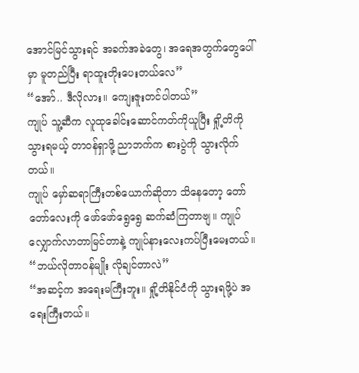အောင်မြင်သွားရင် အခက်အခဲတွေ၊ အရေအတွက်တွေပေါ်မှာ မူတည်ပြီး ရာထူးတိုးပေးတယ်လေ”
“အော်.. ဒီလိုလား။ ကျေးဇူးတင်ပါတယ်”
ကျုပ် သူ့ဆီက လူထုခေါင်းဆောင်ကတ်ကိုယူပြီး ရှို့တိကို သွားရမယ့် တာဝန်ရှာဖို့ ညာဘက်က စားပွဲကို သွားလိုက်တယ်။
ကျုပ် မှော်ဆရာကြီးတစ်ယောက်ဆိုတာ သိနေတော့ တော်တော်လေးကို ဖော်ဖော်ရွေရွေ ဆက်ဆံကြတာဗျ။ ကျုပ် လျှောက်လာတာမြင်တာနဲ့ ကျုပ်နားလေးကပ်ပြီးမေးတယ်။
“ဘယ်လိုတာဝန်မျိုး လိုချင်တာလဲ”
“အဆင့်က အရေးမကြီးဘူး။ ရှို့တိနိုင်ငံကို သွားရဖို့ပဲ အရေးကြီးတယ်။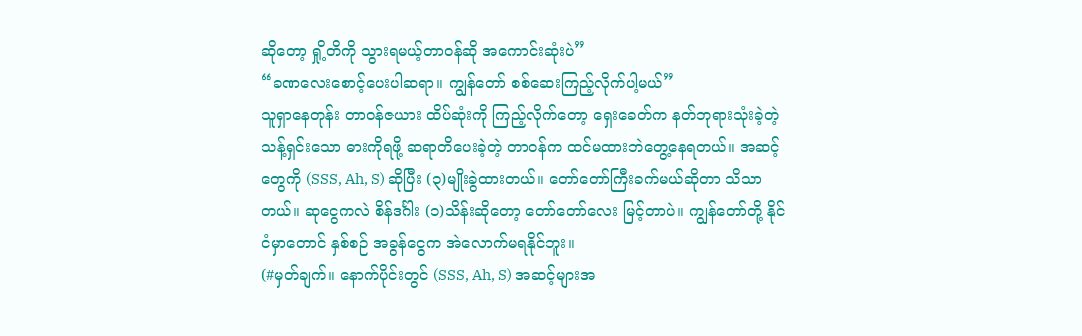ဆိုတော့ ရှို့တိကို သွားရမယ့်တာဝန်ဆို အကောင်းဆုံးပဲ”
“ခဏလေးစောင့်ပေးပါဆရာ။ ကျွန်တော် စစ်ဆေးကြည့်လိုက်ပါ့မယ်”
သူရှာနေတုန်း တာဝန်ဇယား ထိပ်ဆုံးကို ကြည့်လိုက်တော့ ရှေးခေတ်က နတ်ဘုရားသုံးခဲ့တဲ့ သန့်ရှင်းသော ဓားကိုရဖို့ ဆရာတိပေးခဲ့တဲ့ တာဝန်က ထင်မထားဘဲတွေ့နေရတယ်။ အဆင့်တွေကို (SSS, Ah, S) ဆိုပြီး (၃)မျိုးခွဲထားတယ်။ တော်တော်ကြီးခက်မယ်ဆိုတာ သိသာတယ်။ ဆုငွေကလဲ စိန်ဒင်္ဂါး (၁)သိန်းဆိုတော့ တော်တော်လေး မြင့်တာပဲ။ ကျွန်တော်တို့ နိုင်ငံမှာတောင် နှစ်စဉ် အခွန်ငွေက အဲလောက်မရနိုင်ဘူး။
(#မှတ်ချက်။ နောက်ပိုင်းတွင် (SSS, Ah, S) အဆင့်များအ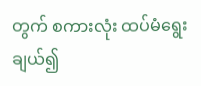တွက် စကားလုံး ထပ်မံရွေးချယ်၍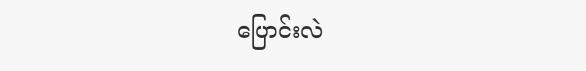ပြောင်းလဲ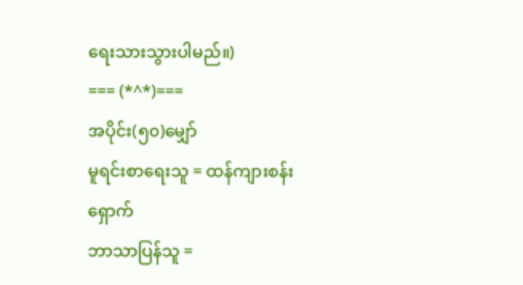ရေးသားသွားပါမည်။)
=== (*^*)===
အပိုင်း(၅၀)မျှော်
မူရင်းစာရေးသူ = ထန်ကျားစန်းရှောက်
ဘာသာပြန်သူ =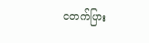ငတက်ပြား